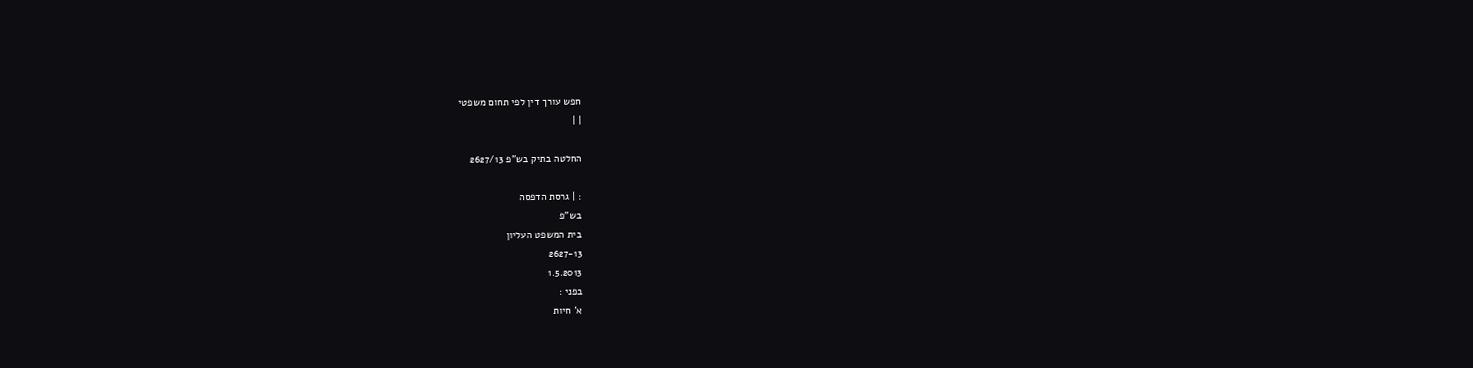חפש עורך דין לפי תחום משפטי
| |

החלטה בתיק בש"פ 2627/13

: | גרסת הדפסה
בש"פ
בית המשפט העליון
2627-13
1.5.2013
בפני :
א' חיות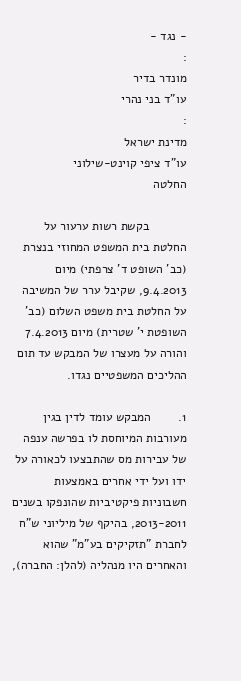- נגד -
:
מונדר בדיר
עו"ד בני נהרי
:
מדינת ישראל
עו"ד ציפי קוינט-שילוני
החלטה

           בקשת רשות ערעור על החלטת בית המשפט המחוזי בנצרת (כב' השופט ד' צרפתי) מיום 9.4.2013, שקיבל ערר של המשיבה על החלטת בית משפט השלום (כב' השופטת י' שטרית) מיום 7.4.2013 והורה על מעצרו של המבקש עד תום ההליכים המשפטיים נגדו.

1.        המבקש עומד לדין בגין מעורבות המיוחסת לו בפרשה ענפה של עבירות מס שהתבצעו לכאורה על ידו ועל ידי אחרים באמצעות חשבוניות פיקטיביות שהונפקו בשנים 2013-2011, בהיקף של מיליוני ש"ח לחברת "תזקיקים בע"מ" שהוא והאחרים היו מנהליה (להלן: החברה),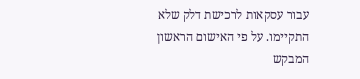עבור עסקאות לרכישת דלק שלא התקיימו. על פי האישום הראשון המבקש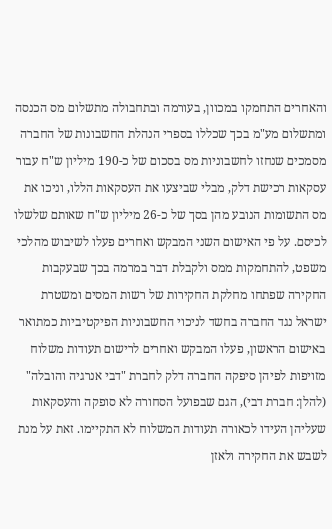והאחרים התחמקו במכוון, בעורמה ובתחבולה מתשלום מס הכנסה ומתשלום מע"מ בכך שכללו בספרי הנהלת החשבונות של החברה מסמכים שנחזו לחשבוניות מס בסכום של כ-190 מיליון ש"ח עבור עסקאות רכישת דלק, מבלי שביצעו את העסקאות הללו, וניכו את מס התשומות הנובע מהן בסך של כ-26 מיליון ש"ח שאותם שלשלו לכיסם. על פי האישום השני המבקש ואחרים פעלו לשיבוש מהלכי משפט, להתחמקות ממס ולקבלת דבר במרמה בכך שבעקבות החקירה שפתחו מחלקת החקירות של רשות המסים ומשטרת ישראל נגד החברה בחשד לניכוי החשבוניות הפיקטיביות כמתואר באישום הראשון, פעלו המבקש ואחרים לרישום תעודות משלוח מזויפות לפיהן סיפקה החברה דלק לחברת "דבי אנרגיה והובלה" (להלן: חברת דבי), הגם שבפועל הסחורה לא סופקה והעסקאות שעליהן העידו לכאורה תעודות המשלוח לא התקיימו. זאת על מנת לשבש את החקירה ולאזן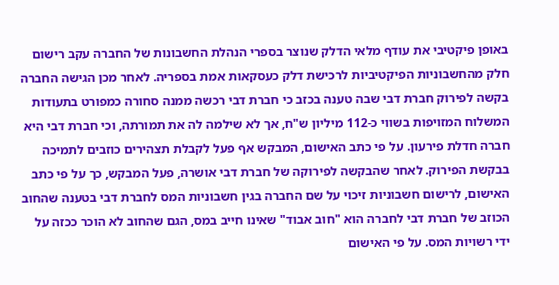באופן פיקטיבי את עודף מלאי הדלק שנוצר בספרי הנהלת החשבונות של החברה עקב רישום חלק מהחשבוניות הפיקטיביות לרכישת דלק כעסקאות אמת בספריה. לאחר מכן הגישה החברה בקשה לפירוק חברת דבי שבה טענה בכזב כי חברת דבי רכשה ממנה סחורה כמפורט בתעודות המשלוח המזויפות בשווי כ-112 מיליון ש"ח, אך לא שילמה לה את תמורתה, וכי חברת דבי היא חברה חדלת פירעון. על פי כתב האישום, המבקש אף פעל לקבלת תצהירים כוזבים לתמיכה בבקשת הפירוק. לאחר שהבקשה לפירוקה של חברת דבי אושרה, פעל המבקש, כך על פי כתב האישום, לרישום חשבוניות זיכוי על שם החברה בגין חשבוניות המס לחברת דבי בטענה שהחוב הכוזב של חברת דבי לחברה הוא "חוב אבוד" שאינו חייב במס, הגם שהחוב לא הוכר ככזה על ידי רשויות המס. על פי האישום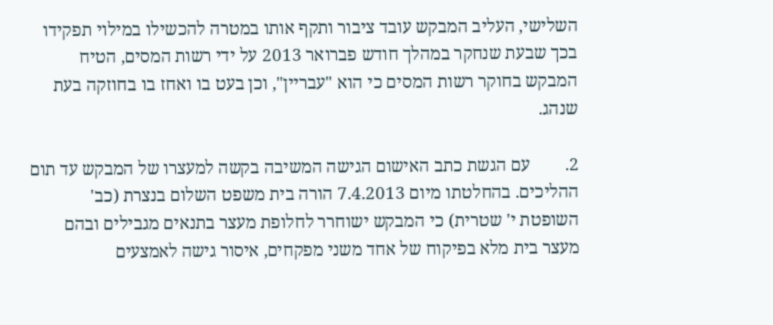השלישי, העליב המבקש עובד ציבור ותקף אותו במטרה להכשילו במילוי תפקידו בכך שבעת שנחקר במהלך חודש פברואר 2013 על ידי רשות המסים, הטיח המבקש בחוקר רשות המסים כי הוא "עבריין", וכן בעט בו ואחז בו בחוזקה בעת שנהג.

2.        עם הגשת כתב האישום הגישה המשיבה בקשה למעצרו של המבקש עד תום ההליכים. בהחלטתו מיום 7.4.2013 הורה בית משפט השלום בנצרת (כב' השופטת י' שטרית) כי המבקש ישוחרר לחלופת מעצר בתנאים מגבילים ובהם מעצר בית מלא בפיקוח של אחד משני מפקחים, איסור גישה לאמצעים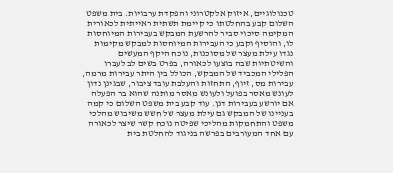טכנולוגיים, איזוק אלקטרוני והפקדת ערבויות. בית משפט השלום קבע בהחלטתו כי קיימת תשתית ראייתית לכאורית המקימה סיכוי סביר להרשעת המבקש בעבירות המיוחסות לו, והוסיף וקבע כי העבירות המיוחסות למבקש מקימות נגדו עילת מעצר של מסוכנות, נוכח היקף המעשים והשיטתיות שבה בוצעו לכאורה, בפרט בשים לב לעברו הפלילי המכביד של המבקש, הכולל בין היתר עבירות מרמה, עבירות מס, זיוף, התחזות והעלבת עובד ציבור, שבגינן נדון לעונש מאסר בפועל ולעונש מאסר מותנה שהוא בר הפעלה אם יורשע בעבירות דנן. עוד קבע בית משפט השלום כי קמה בעניינו של המבקש גם עילת מעצר של חשש משיבוש מהלכי משפט והתחמקות מהליכי שפיטה נוכח קשר שיצר לכאורה עם אחד המעורבים בפרשה בניגוד להחלטת בית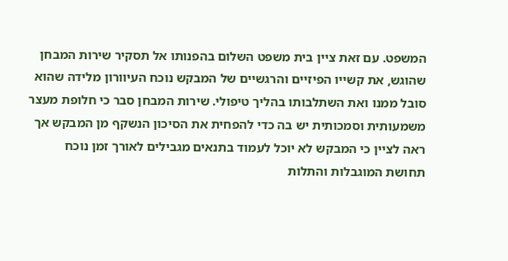המשפט. עם זאת ציין בית משפט השלום בהפנותו אל תסקיר שירות המבחן שהוגש, את קשייו הפיזיים והרגשיים של המבקש נוכח העיוורון מלידה שהוא סובל ממנו ואת השתלבותו בהליך טיפולי. שירות המבחן סבר כי חלופת מעצר משמעותית וסמכותית יש בה כדי להפחית את הסיכון הנשקף מן המבקש אך ראה לציין כי המבקש לא יוכל לעמוד בתנאים מגבילים לאורך זמן נוכח תחושת המוגבלות והתלות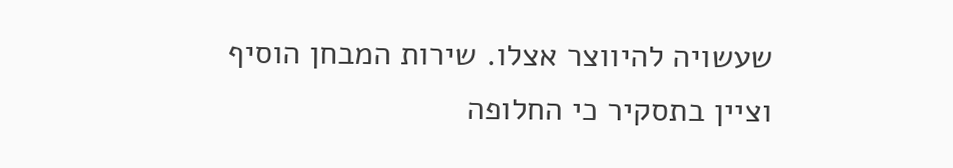שעשויה להיווצר אצלו. שירות המבחן הוסיף וציין בתסקיר כי החלופה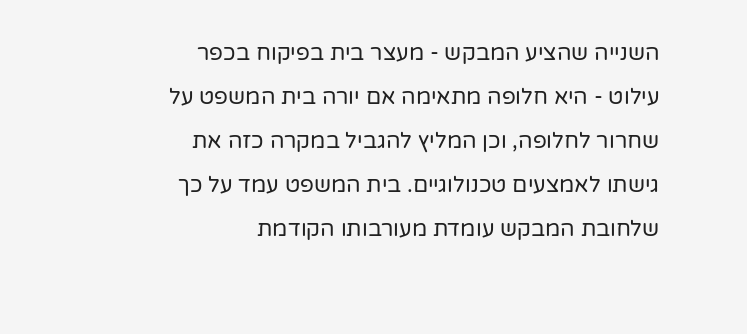השנייה שהציע המבקש - מעצר בית בפיקוח בכפר עילוט - היא חלופה מתאימה אם יורה בית המשפט על שחרור לחלופה, וכן המליץ להגביל במקרה כזה את גישתו לאמצעים טכנולוגיים. בית המשפט עמד על כך שלחובת המבקש עומדת מעורבותו הקודמת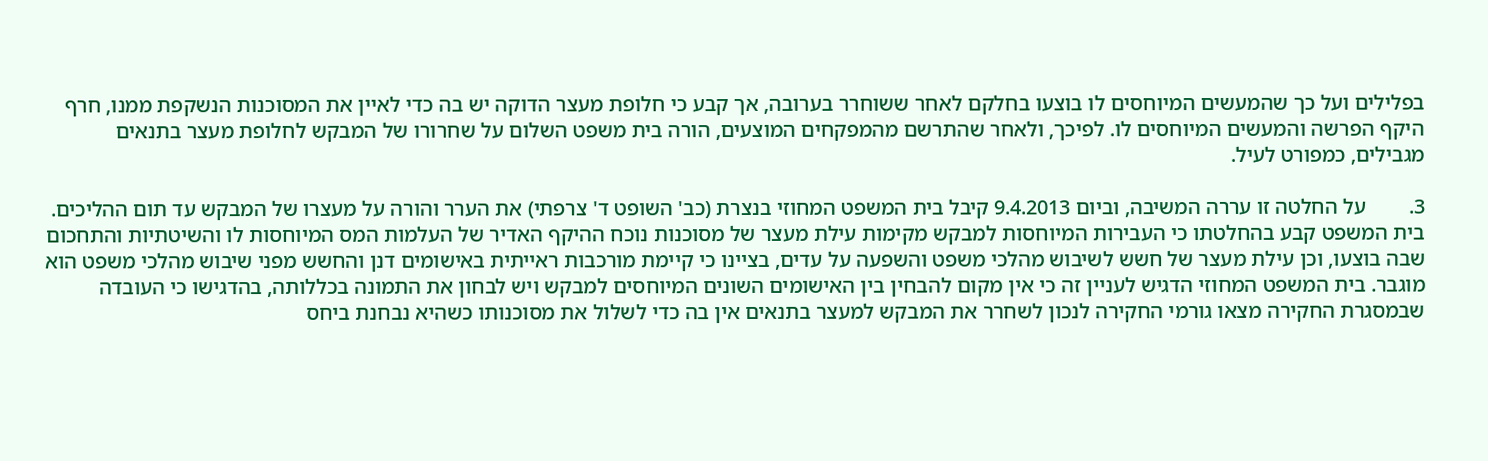בפלילים ועל כך שהמעשים המיוחסים לו בוצעו בחלקם לאחר ששוחרר בערובה, אך קבע כי חלופת מעצר הדוקה יש בה כדי לאיין את המסוכנות הנשקפת ממנו, חרף היקף הפרשה והמעשים המיוחסים לו. לפיכך, ולאחר שהתרשם מהמפקחים המוצעים, הורה בית משפט השלום על שחרורו של המבקש לחלופת מעצר בתנאים מגבילים, כמפורט לעיל.

3.        על החלטה זו עררה המשיבה, וביום 9.4.2013 קיבל בית המשפט המחוזי בנצרת (כב' השופט ד' צרפתי) את הערר והורה על מעצרו של המבקש עד תום ההליכים. בית המשפט קבע בהחלטתו כי העבירות המיוחסות למבקש מקימות עילת מעצר של מסוכנות נוכח ההיקף האדיר של העלמות המס המיוחסות לו והשיטתיות והתחכום שבה בוצעו, וכן עילת מעצר של חשש לשיבוש מהלכי משפט והשפעה על עדים, בציינו כי קיימת מורכבות ראייתית באישומים דנן והחשש מפני שיבוש מהלכי משפט הוא מוגבר. בית המשפט המחוזי הדגיש לעניין זה כי אין מקום להבחין בין האישומים השונים המיוחסים למבקש ויש לבחון את התמונה בכללותה, בהדגישו כי העובדה שבמסגרת החקירה מצאו גורמי החקירה לנכון לשחרר את המבקש למעצר בתנאים אין בה כדי לשלול את מסוכנותו כשהיא נבחנת ביחס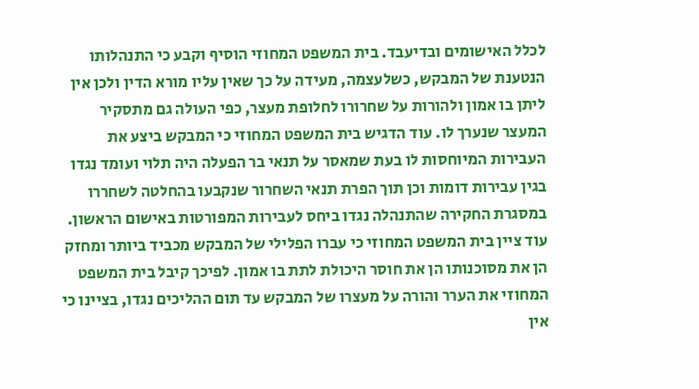לכלל האישומים ובדיעבד. בית המשפט המחוזי הוסיף וקבע כי התנהלותו הנטענת של המבקש, כשלעצמה, מעידה על כך שאין עליו מורא הדין ולכן אין ליתן בו אמון ולהורות על שחרורו לחלופת מעצר, כפי העולה גם מתסקיר המעצר שנערך לו. עוד הדגיש בית המשפט המחוזי כי המבקש ביצע את העבירות המיוחסות לו בעת שמאסר על תנאי בר הפעלה היה תלוי ועומד נגדו בגין עבירות דומות וכן תוך הפרת תנאי השחרור שנקבעו בהחלטה לשחררו במסגרת החקירה שהתנהלה נגדו ביחס לעבירות המפורטות באישום הראשון. עוד ציין בית המשפט המחוזי כי עברו הפלילי של המבקש מכביד ביותר ומחזק הן את מסוכנותו הן את חוסר היכולת לתת בו אמון. לפיכך קיבל בית המשפט המחוזי את הערר והורה על מעצרו של המבקש עד תום ההליכים נגדו, בציינו כי אין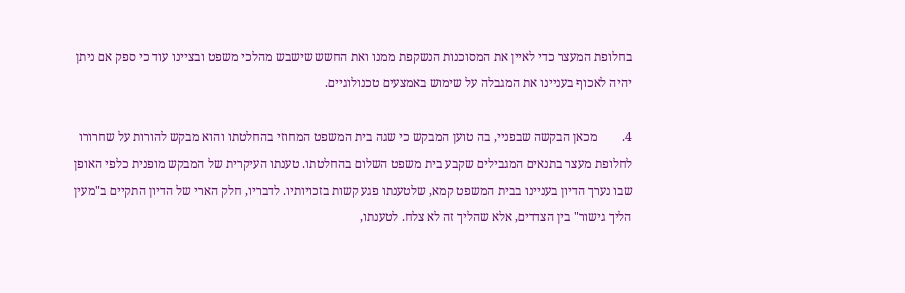בחלופת המעצר כדי לאיין את המסוכנות הנשקפת ממנו ואת החשש שישבש מהלכי משפט ובציינו עוד כי ספק אם ניתן יהיה לאכוף בעניינו את המגבלה על שימוש באמצעים טכנולוגיים.

4.        מכאן הבקשה שבפניי, בה טוען המבקש כי שגה בית המשפט המחוזי בהחלטתו והוא מבקש להורות על שחרורו לחלופת מעצר בתנאים המגבילים שקבע בית משפט השלום בהחלטתו. טענתו העיקרית של המבקש מופנית כלפי האופן שבו נערך הדיון בעניינו בבית המשפט קמא, שלטענתו פגע קשות בזכויותיו. לדבריו, חלק הארי של הדיון התקיים ב"מעין הליך גישור" בין הצדדים, אלא שהליך זה לא צלח. לטענתו,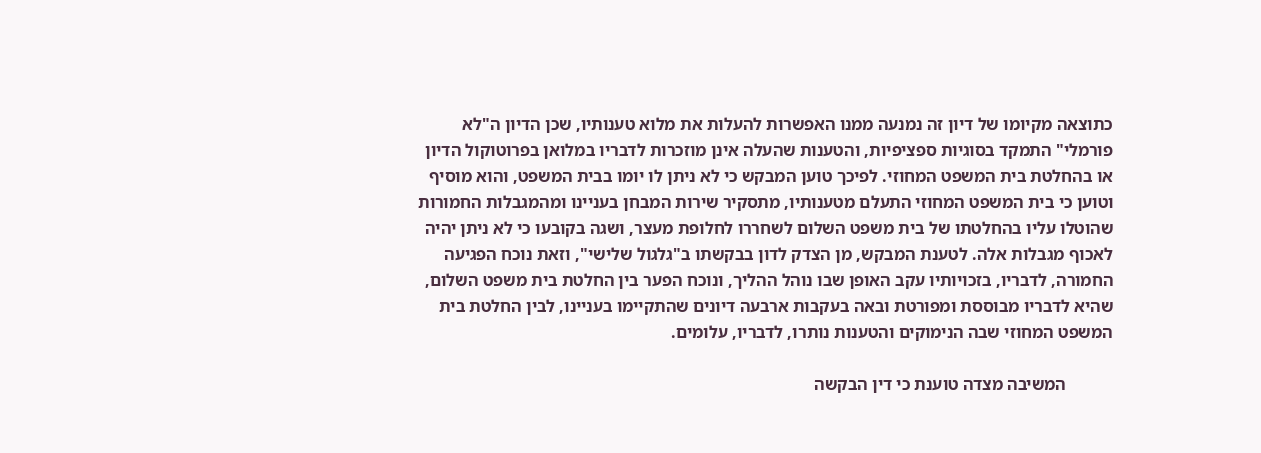כתוצאה מקיומו של דיון זה נמנעה ממנו האפשרות להעלות את מלוא טענותיו, שכן הדיון ה"לא פורמלי" התמקד בסוגיות ספציפיות, והטענות שהעלה אינן מוזכרות לדבריו במלואן בפרוטוקול הדיון או בהחלטת בית המשפט המחוזי. לפיכך טוען המבקש כי לא ניתן לו יומו בבית המשפט, והוא מוסיף וטוען כי בית המשפט המחוזי התעלם מטענותיו, מתסקיר שירות המבחן בעניינו ומהמגבלות החמורות שהוטלו עליו בהחלטתו של בית משפט השלום לשחררו לחלופת מעצר, ושגה בקובעו כי לא ניתן יהיה לאכוף מגבלות אלה. לטענת המבקש, מן הצדק לדון בבקשתו ב"גלגול שלישי", וזאת נוכח הפגיעה החמורה, לדבריו, בזכויותיו עקב האופן שבו נוהל ההליך, ונוכח הפער בין החלטת בית משפט השלום, שהיא לדבריו מבוססת ומפורטת ובאה בעקבות ארבעה דיונים שהתקיימו בעניינו, לבין החלטת בית המשפט המחוזי שבה הנימוקים והטענות נותרו, לדבריו, עלומים.

           המשיבה מצדה טוענת כי דין הבקשה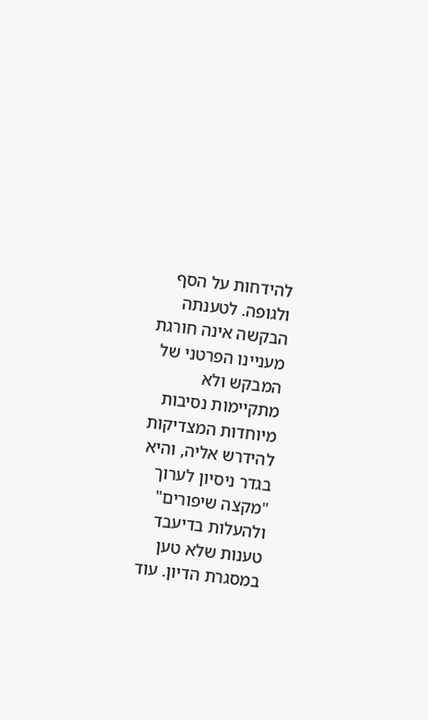להידחות על הסף ולגופה. לטענתה הבקשה אינה חורגת מעניינו הפרטני של המבקש ולא מתקיימות נסיבות מיוחדות המצדיקות להידרש אליה, והיא בגדר ניסיון לערוך "מקצה שיפורים" ולהעלות בדיעבד טענות שלא טען במסגרת הדיון. עוד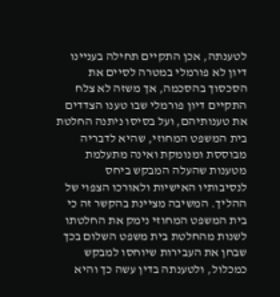לטענתה, אכן התקיים תחילה בעניינו דיון לא פורמלי במטרה לסיים את הסכסוך בהסכמה, אך משזה לא צלח התקיים דיון פורמלי שבו טענו הצדדים את טענותיהם, ועל בסיסו ניתנה החלטת בית המשפט המחוזי, שהיא לדבריה מבוססת ומנומקת ואינה מתעלמת מטענות שהעלה המבקש ביחס לנסיבותיו האישיות ולאורכו הצפוי של ההליך. המשיבה מציינת בהקשר זה כי בית המשפט המחוזי נימק את החלטתו לשנות מהחלטת בית משפט השלום בכך שבחן את העבירות שיוחסו למבקש כמכלול, ולטענתה בדין עשה כך והיא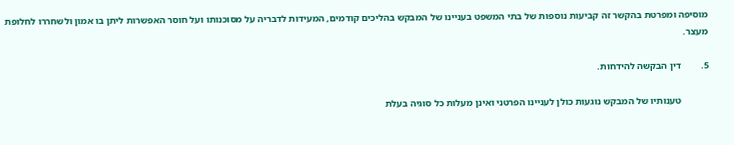מוסיפה ומפרטת בהקשר זה קביעות נוספות של בתי המשפט בעניינו של המבקש בהליכים קודמים, המעידות לדבריה על מסוכנותו ועל חוסר האפשרות ליתן בו אמון ולשחררו לחלופת מעצר.

5.        דין הבקשה להידחות.

           טענותיו של המבקש נוגעות כולן לעניינו הפרטני ואינן מעלות כל סוגיה בעלת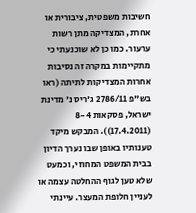חשיבות משפטית, ציבורית או אחרת, המצדיקה מתן רשות ערעור. כמו כן לא שוכנעתי כי מתקיימות במקרה זה נסיבות אחרות המצדיקות לתיתה (ראו בש"פ 2786/11 ג'ריס נ' מדינת ישראל, פסקאות 8-4 (17.4.2011)). המבקש מיקד טענותיו באופן שבו נערך הדיון בבית המשפט המחוזי, וכמעט שלא טען לגוף ההחלטה עצמה או לעניין חלופת המעצר. עיינתי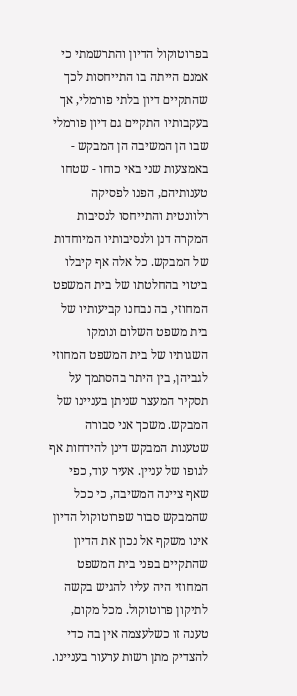בפרוטוקול הדיון והתרשמתי כי אמנם הייתה בו התייחסות לכך שהתקיים דיון בלתי פורמלי, אך בעקבותיו התקיים גם דיון פורמלי שבו הן המשיבה הן המבקש - באמצעות שני באי כוחו - שטחו טענותיהם, הפנו לפסיקה רלוונטית והתייחסו לנסיבות המקרה דנן ולנסיבותיו המיוחדות של המבקש. כל אלה אף קיבלו ביטוי בהחלטתו של בית המשפט המחוזי, בה נבחנו קביעותיו של בית משפט השלום ונומקו השגותיו של בית המשפט המחוזי לגביהן, בין היתר בהסתמך על תסקיר המעצר שניתן בעניינו של המבקש. משכך אני סבורה שטענות המבקש דינן להידחות אף לגופו של עניין. אעיר עוד, כפי שאף ציינה המשיבה, כי ככל שהמבקש סבור שפרוטוקול הדיון אינו משקף אל נכון את הדיון שהתקיים בפני בית המשפט המחוזי היה עליו להגיש בקשה לתיקון פרוטוקול. מכל מקום, טענה זו כשלעצמה אין בה כדי להצדיק מתן רשות ערעור בעניינו.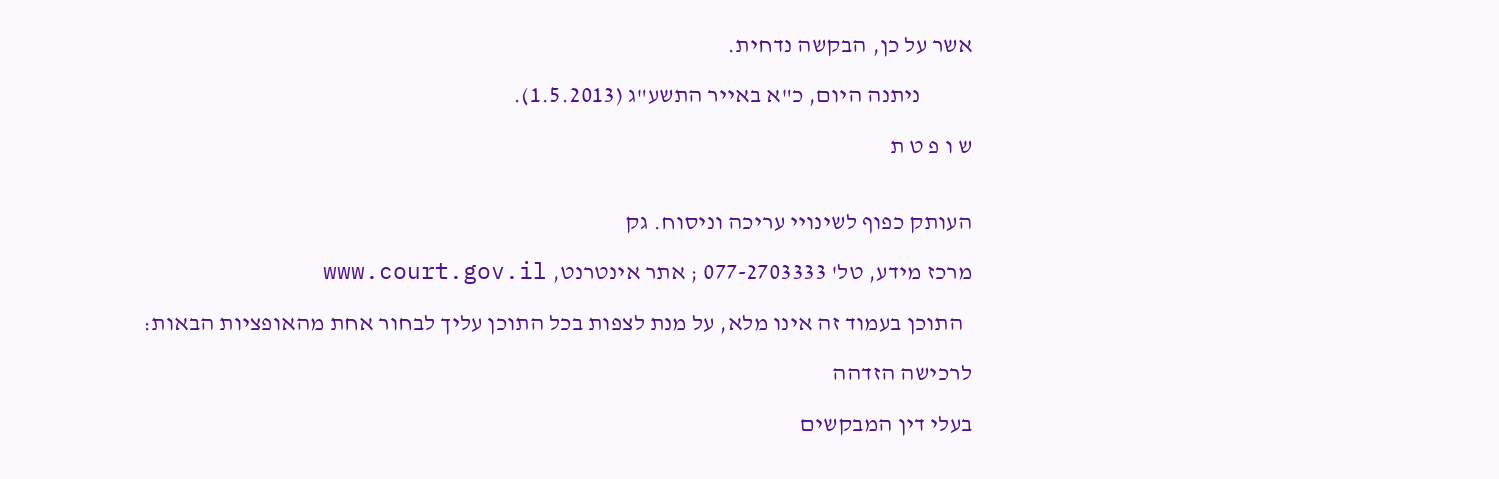אשר על כן, הבקשה נדחית.

           ניתנה היום, כ"א באייר התשע"ג (1.5.2013).

ש ו פ ט ת


העותק כפוף לשינויי עריכה וניסוח. גק

מרכז מידע, טל' 077-2703333 ; אתר אינטרנט, www.court.gov.il

  התוכן בעמוד זה אינו מלא, על מנת לצפות בכל התוכן עליך לבחור אחת מהאופציות הבאות:

לרכישה הזדהה

בעלי דין המבקשים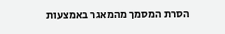הסרת המסמך מהמאגר באמצעות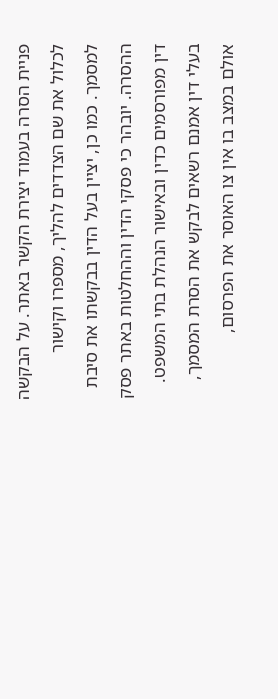פניית הסרה בעמוד יצירת הקשר באתר. על הבקשה לכלול את שם הצדדים להליך, מספרו וקישור למסמך. כמו כן, יציין בעל הדין בבקשתו את סיבת ההסרה. יובהר כי פסקי הדין וההחלטות באתר פסק דין מפורסמים כדין ובאישור הנהלת בתי המשפט. בעלי דין אמנם רשאים לבקש את הסרת המסמך, אולם במצב בו אין צו האוסר את הפרסום,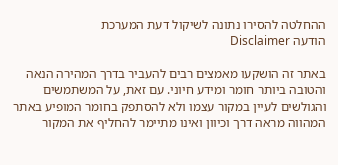ההחלטה להסירו נתונה לשיקול דעת המערכת
הודעה Disclaimer

באתר זה הושקעו מאמצים רבים להעביר בדרך המהירה הנאה והטובה ביותר חומר ומידע חיוני. עם זאת, על המשתמשים והגולשים לעיין במקור עצמו ולא להסתפק בחומר המופיע באתר המהווה מראה דרך וכיוון ואינו מתיימר להחליף את המקור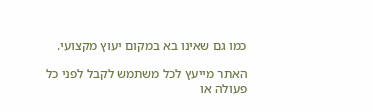כמו גם שאינו בא במקום יעוץ מקצועי.

האתר מייעץ לכל משתמש לקבל לפני כל פעולה או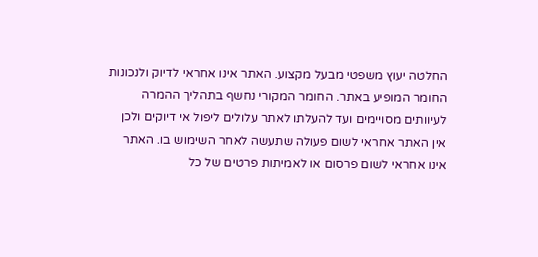החלטה יעוץ משפטי מבעל מקצוע. האתר אינו אחראי לדיוק ולנכונות החומר המופיע באתר. החומר המקורי נחשף בתהליך ההמרה לעיוותים מסויימים ועד להעלתו לאתר עלולים ליפול אי דיוקים ולכן אין האתר אחראי לשום פעולה שתעשה לאחר השימוש בו. האתר אינו אחראי לשום פרסום או לאמיתות פרטים של כל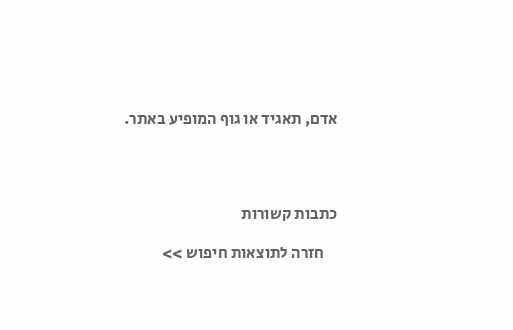אדם, תאגיד או גוף המופיע באתר.




כתבות קשורות

    חזרה לתוצאות חיפוש >>